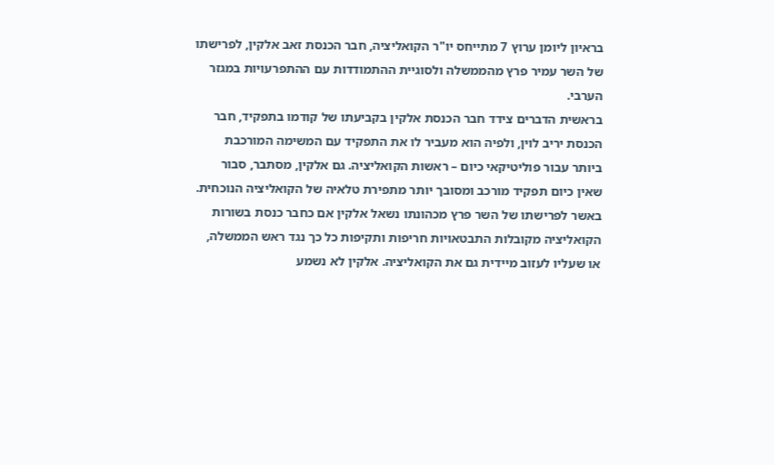בראיון ליומן ערוץ 7 מתייחס יו"ר הקואליציה, חבר הכנסת זאב אלקין, לפרישתו של השר עמיר פרץ מהממשלה ולסוגיית ההתמודדות עם ההתפרעויות במגזר הערבי.
בראשית הדברים צידד חבר הכנסת אלקין בקביעתו של קודמו בתפקיד, חבר הכנסת יריב לוין, ולפיה הוא מעביר לו את התפקיד עם המשימה המורכבת ביותר עבור פוליטיקאי כיום – ראשות הקואליציה. גם אלקין, מסתבר, סבור שאין כיום תפקיד מורכב ומסובך יותר מתפירת טלאיה של הקואליציה הנוכחית.
באשר לפרישתו של השר פרץ מכהונתו נשאל אלקין אם כחבר כנסת בשורות הקואליציה מקובלות התבטאויות חריפות ותקיפות כל כך נגד ראש הממשלה, או שעליו לעזוב מיידית גם את הקואליציה. אלקין לא נשמע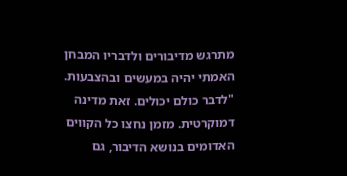מתרגש מדיבורים ולדבריו המבחן האמתי יהיה במעשים ובהצבעות.
"לדבר כולם יכולים. זאת מדינה דמוקרטית. מזמן נחצו כל הקווים האדומים בנושא הדיבור, גם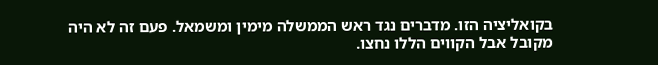בקואליציה הזו. מדברים נגד ראש הממשלה מימין ומשמאל. פעם זה לא היה מקובל אבל הקווים הללו נחצו.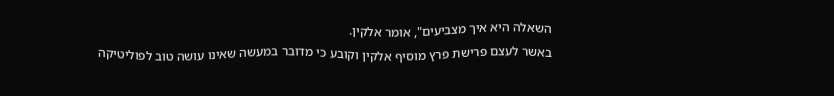השאלה היא איך מצביעים", אומר אלקין.
באשר לעצם פרישת פרץ מוסיף אלקין וקובע כי מדובר במעשה שאינו עושה טוב לפוליטיקה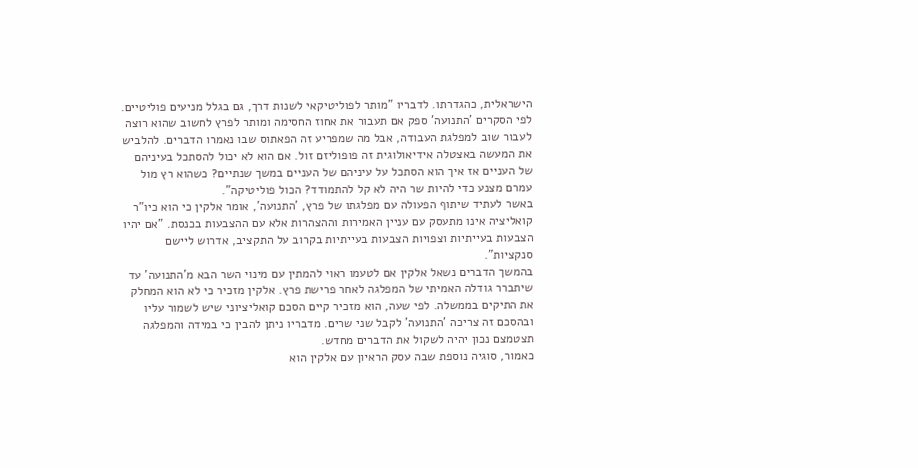הישראלית, כהגדרתו. לדבריו "מותר לפוליטיקאי לשנות דרך, גם בגלל מניעים פוליטיים. לפי הסקרים 'התנועה' ספק אם תעבור את אחוז החסימה ומותר לפרץ לחשוב שהוא רוצה לעבור שוב למפלגת העבודה, אבל מה שמפריע זה הפאתוס שבו נאמרו הדברים. להלביש את המעשה באצטלה אידיאולוגית זה פופוליזם זול. אם הוא לא יכול להסתכל בעיניהם של העניים אז איך הוא הסתכל על עיניהם של העניים במשך שנתיים? כשהוא רץ מול עמרם מצנע כדי להיות שר היה לא קל להתמודד? הכול פוליטיקה".
באשר לעתיד שיתוף הפעולה עם מפלגתו של פרץ, 'התנועה', אומר אלקין כי הוא כיו"ר קואליציה אינו מתעסק עם עניין האמירות וההצהרות אלא עם ההצבעות בכנסת. "אם יהיו הצבעות בעייתיות וצפויות הצבעות בעייתיות בקרוב על התקציב, אדרוש ליישם סנקציות".
בהמשך הדברים נשאל אלקין אם לטעמו ראוי להמתין עם מינוי השר הבא מ'התנועה' עד שיתברר גודלה האמיתי של המפלגה לאחר פרישת פרץ. אלקין מזכיר כי לא הוא המחלק את התיקים בממשלה. לפי שעה, הוא מזכיר קיים הסכם קואליציוני שיש לשמור עליו ובהסכם זה צריכה 'התנועה' לקבל שני שרים. מדבריו ניתן להבין כי במידה והמפלגה תצטמצם נכון יהיה לשקול את הדברים מחדש.
כאמור, סוגיה נוספת שבה עסק הראיון עם אלקין הוא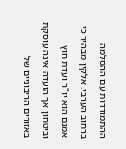ההתמודדות עם ההסלמה ברחוב הערבי. אלקין מבהיר כי אמנם הוא יו"ר ועדת חוץ וביטחון אך הועדה אינה עוסקת באזורים הריבוניים של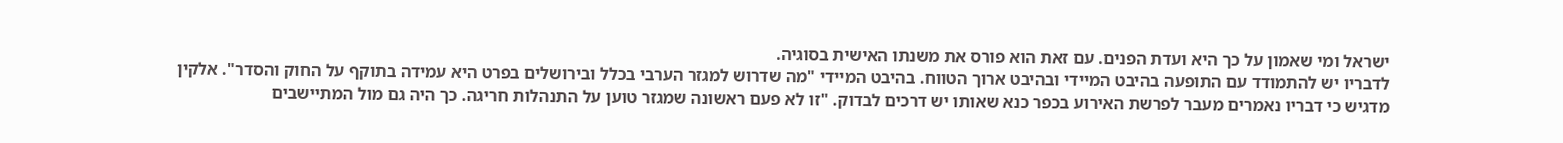ישראל ומי שאמון על כך היא ועדת הפנים. עם זאת הוא פורס את משנתו האישית בסוגיה.
לדבריו יש להתמודד עם התופעה בהיבט המיידי ובהיבט ארוך הטווח. בהיבט המיידי "מה שדרוש למגזר הערבי בכלל ובירושלים בפרט היא עמידה בתוקף על החוק והסדר". אלקין מדגיש כי דבריו נאמרים מעבר לפרשת האירוע בכפר כנא שאותו יש דרכים לבדוק. "זו לא פעם ראשונה שמגזר טוען על התנהלות חריגה. כך היה גם מול המתיישבים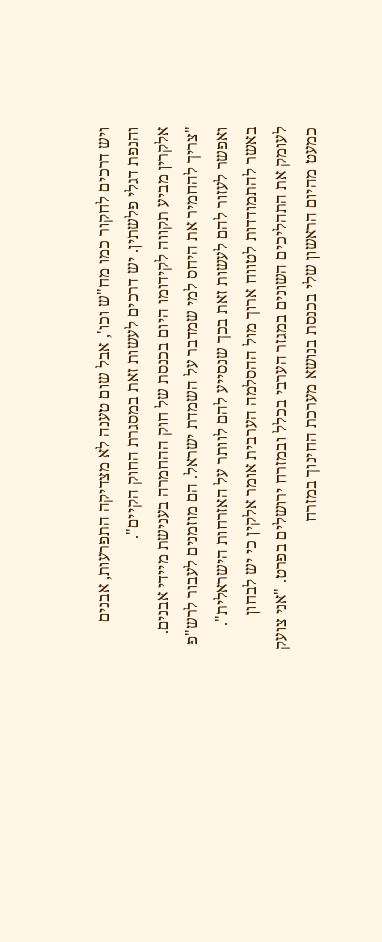ויש דרכים לחקור כמו מח"ש וכו', אבל שום טענה לא מצדיקה התפרעות, אבנים והנפת דגלי פלשתין. יש דרכים לעשות זאת במסגרת החוק הקיים".
אלקרין מביע תקווה לקידומו היום בכנסת של חוק ההחמרה בענישת מיידי אבנים. "צריך להחמיר את היחס למי שמדבר על השמדת ישראל. הם מוזמנים לעבור לרש"פ ואפשר לעזור להם לעשות זאת בכך שנסייע להם לוותר על האזרחות הישראלית".
באשר להתמודדות לטווח ארוך מול ההסלמה הערבית אומר אלקין כי יש לבחון לעומק את התהליכים השונים במגזר הערבי בכלל ובמזרח ירושלים בפרט. "אני צועק כמעט מהיום הראשון שלי בכנסת בנושא מערכת החינוך במזרח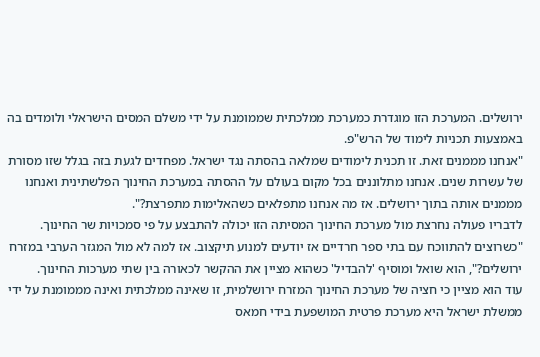ירושלים. המערכת הזו מוגדרת כמערכת ממלכתית שממומנת על ידי משלם המסים הישראלי ולומדים בה באמצעות תכניות לימוד של הרש"פ.
"אנחנו מממנים זאת. זו תכנית לימודים שמלאה בהסתה נגד ישראל. מפחדים לגעת בזה בגלל שזו מסורת של עשרות שנים. אנחנו מתלוננים בכל מקום בעולם על ההסתה במערכת החינוך הפלשתינית ואנחנו מממנים אותה בתוך ירושלים. אז מה אנחנו מתפלאים כשהאלימות מתפרצת?".
לדבריו פעולה נחרצת מול מערכת החינוך המסיתה הזו יכולה להתבצע על פי סמכויות שר החינוך. "כשרוצים להתווכח עם בתי ספר חרדיים אז יודעים למנוע תיקצוב. אז למה לא מול המגזר הערבי במזרח ירושלים?", הוא שואל ומוסיף 'להבדיל' כשהוא מציין את ההקשר לכאורה בין שתי מערכות החינוך.
עוד הוא מציין כי חציה של מערכת החינוך המזרח ירושלמית, זו שאינה ממלכתית ואינה מממומנת על ידי ממשלת ישראל היא מערכת פרטית המושפעת בידי חמאס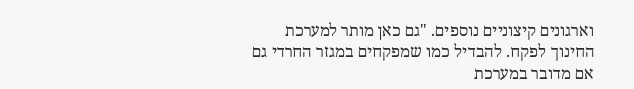וארגונים קיצוניים נוספים. "גם כאן מותר למערכת החינוך לפקח. להבדיל כמו שמפקחים במגזר החרדי גם אם מדובר במערכת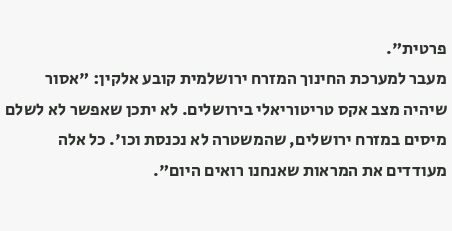פרטית".
מעבר למערכת החינוך המזרח ירושלמית קובע אלקין: "אסור שיהיה מצב אקס טריטוריאלי בירושלים. לא יתכן שאפשר לא לשלם מיסים במזרח ירושלים, שהמשטרה לא נכנסת וכו'. כל אלה מעודדים את המראות שאנחנו רואים היום".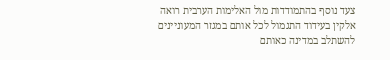צעד נוסף בהתמודדות מול האלימות הערבית רואה אלקין בעידוד התגמול לכל אותם במגזר המעוניינים להשתלב במדינה כאותם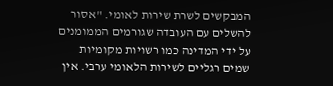המבקשים לשרת שירות לאומי. "אסור להשלים עם העובדה שגורמים הממומנים על ידי המדינה כמו רשויות מקומיות שמים רגליים לשירות הלאומי ערבי. אין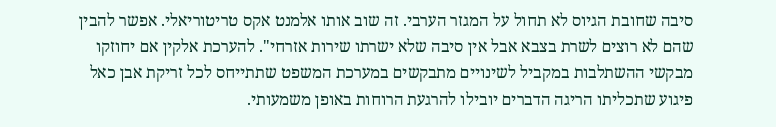סיבה שחובת הגיוס לא תחול על המגזר הערבי. זה שוב אותו אלמנט אקס טריטוריאלי. אפשר להבין שהם לא רוצים לשרת בצבא אבל אין סיבה שלא ישרתו שירות אזרחי". להערכת אלקין אם יחוזקו מבקשי ההשתלבות במקביל לשינויים מתבקשים במערכת המשפט שתתייחס לכל זריקת אבן כאל פיגוע שתכליתו הריגה הדברים יובילו להרגעת הרוחות באופן משמעותי.